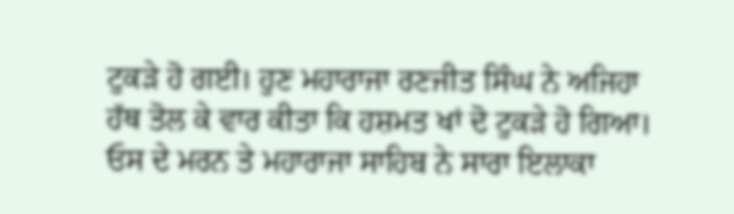ਟੁਕੜੇ ਹੋ ਗਈ। ਹੁਣ ਮਹਾਰਾਜਾ ਰਣਜੀਤ ਸਿੰਘ ਨੇ ਅਜਿਹਾ ਹੱਥ ਤੋਲ ਕੇ ਵਾਰ ਕੀਤਾ ਕਿ ਹਸ਼ਮਤ ਖਾਂ ਦੋ ਟੁਕੜੇ ਹੋ ਗਿਆ। ਓਸ ਦੇ ਮਰਨ ਤੇ ਮਹਾਰਾਜਾ ਸਾਹਿਬ ਨੇ ਸਾਰਾ ਇਲਾਕਾ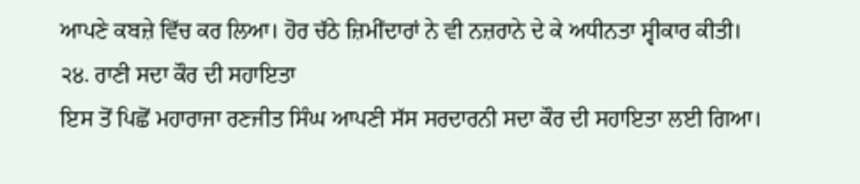ਆਪਣੇ ਕਬਜ਼ੇ ਵਿੱਚ ਕਰ ਲਿਆ। ਹੋਰ ਚੱਠੇ ਜ਼ਿਮੀਂਦਾਰਾਂ ਨੇ ਵੀ ਨਜ਼ਰਾਨੇ ਦੇ ਕੇ ਅਧੀਨਤਾ ਸ੍ਵੀਕਾਰ ਕੀਤੀ।
੨੪. ਰਾਣੀ ਸਦਾ ਕੌਰ ਦੀ ਸਹਾਇਤਾ
ਇਸ ਤੋਂ ਪਿਛੋਂ ਮਹਾਰਾਜਾ ਰਣਜੀਤ ਸਿੰਘ ਆਪਣੀ ਸੱਸ ਸਰਦਾਰਨੀ ਸਦਾ ਕੌਰ ਦੀ ਸਹਾਇਤਾ ਲਈ ਗਿਆ।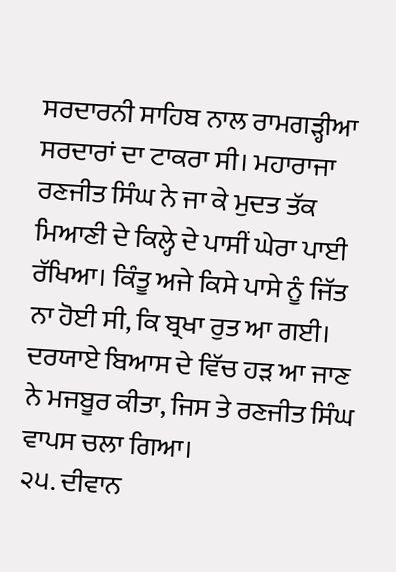ਸਰਦਾਰਨੀ ਸਾਹਿਬ ਨਾਲ ਰਾਮਗੜ੍ਹੀਆ ਸਰਦਾਰਾਂ ਦਾ ਟਾਕਰਾ ਸੀ। ਮਹਾਰਾਜਾ ਰਣਜੀਤ ਸਿੰਘ ਨੇ ਜਾ ਕੇ ਮੁਦਤ ਤੱਕ ਮਿਆਣੀ ਦੇ ਕਿਲ੍ਹੇ ਦੇ ਪਾਸੀਂ ਘੇਰਾ ਪਾਈ ਰੱਖਿਆ। ਕਿੰਤੂ ਅਜੇ ਕਿਸੇ ਪਾਸੇ ਨੂੰ ਜਿੱਤ ਨਾ ਹੋਈ ਸੀ, ਕਿ ਬ੍ਰਖਾ ਰੁਤ ਆ ਗਈ। ਦਰਯਾਏ ਬਿਆਸ ਦੇ ਵਿੱਚ ਹੜ ਆ ਜਾਣ ਨੇ ਮਜਬੂਰ ਕੀਤਾ, ਜਿਸ ਤੇ ਰਣਜੀਤ ਸਿੰਘ ਵਾਪਸ ਚਲਾ ਗਿਆ।
੨੫. ਦੀਵਾਨ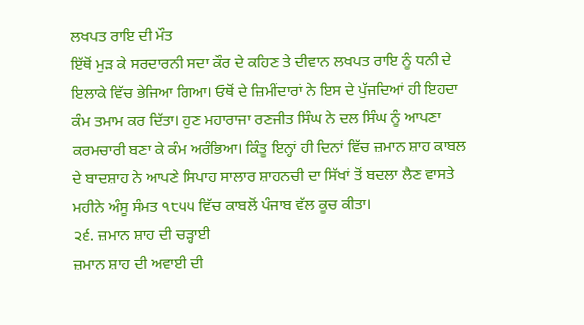ਲਖਪਤ ਰਾਇ ਦੀ ਮੌਤ
ਇੱਥੋਂ ਮੁੜ ਕੇ ਸਰਦਾਰਨੀ ਸਦਾ ਕੌਰ ਦੇ ਕਹਿਣ ਤੇ ਦੀਵਾਨ ਲਖਪਤ ਰਾਇ ਨੂੰ ਧਨੀ ਦੇ ਇਲਾਕੇ ਵਿੱਚ ਭੇਜਿਆ ਗਿਆ। ਓਥੋਂ ਦੇ ਜ਼ਿਮੀਂਦਾਰਾਂ ਨੇ ਇਸ ਦੇ ਪੁੱਜਦਿਆਂ ਹੀ ਇਹਦਾ ਕੰਮ ਤਮਾਮ ਕਰ ਦਿੱਤਾ। ਹੁਣ ਮਹਾਰਾਜਾ ਰਣਜੀਤ ਸਿੰਘ ਨੇ ਦਲ ਸਿੰਘ ਨੂੰ ਆਪਣਾ ਕਰਮਚਾਰੀ ਬਣਾ ਕੇ ਕੰਮ ਅਰੰਭਿਆ। ਕਿੰਤੂ ਇਨ੍ਹਾਂ ਹੀ ਦਿਨਾਂ ਵਿੱਚ ਜ਼ਮਾਨ ਸ਼ਾਹ ਕਾਬਲ ਦੇ ਬਾਦਸ਼ਾਹ ਨੇ ਆਪਣੇ ਸਿਪਾਹ ਸਾਲਾਰ ਸ਼ਾਹਨਚੀ ਦਾ ਸਿੱਖਾਂ ਤੋਂ ਬਦਲਾ ਲੈਣ ਵਾਸਤੇ ਮਹੀਨੇ ਅੰਸੂ ਸੰਮਤ ੧੮੫੫ ਵਿੱਚ ਕਾਬਲੋਂ ਪੰਜਾਬ ਵੱਲ ਕੂਚ ਕੀਤਾ।
੨੬. ਜ਼ਮਾਨ ਸ਼ਾਹ ਦੀ ਚੜ੍ਹਾਈ
ਜ਼ਮਾਨ ਸ਼ਾਹ ਦੀ ਅਵਾਈ ਦੀ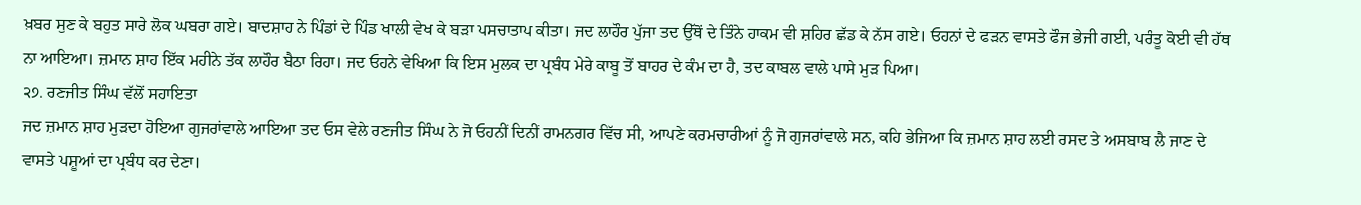ਖ਼ਬਰ ਸੁਣ ਕੇ ਬਹੁਤ ਸਾਰੇ ਲੋਕ ਘਬਰਾ ਗਏ। ਬਾਦਸ਼ਾਹ ਨੇ ਪਿੰਡਾਂ ਦੇ ਪਿੰਡ ਖਾਲੀ ਵੇਖ ਕੇ ਬੜਾ ਪਸਚਾਤਾਪ ਕੀਤਾ। ਜਦ ਲਾਹੌਰ ਪੁੱਜਾ ਤਦ ਉੱਥੋਂ ਦੇ ਤਿੰਨੇ ਹਾਕਮ ਵੀ ਸ਼ਹਿਰ ਛੱਡ ਕੇ ਨੱਸ ਗਏ। ਓਹਨਾਂ ਦੇ ਫੜਨ ਵਾਸਤੇ ਫੌਜ ਭੇਜੀ ਗਈ, ਪਰੰਤੂ ਕੋਈ ਵੀ ਹੱਥ ਨਾ ਆਇਆ। ਜ਼ਮਾਨ ਸ਼ਾਹ ਇੱਕ ਮਹੀਨੇ ਤੱਕ ਲਾਹੌਰ ਬੈਠਾ ਰਿਹਾ। ਜਦ ਓਹਨੇ ਵੇਖਿਆ ਕਿ ਇਸ ਮੁਲਕ ਦਾ ਪ੍ਰਬੰਧ ਮੇਰੇ ਕਾਬੂ ਤੋਂ ਬਾਹਰ ਦੇ ਕੰਮ ਦਾ ਹੈ, ਤਦ ਕਾਬਲ ਵਾਲੇ ਪਾਸੇ ਮੁੜ ਪਿਆ।
੨੭. ਰਣਜੀਤ ਸਿੰਘ ਵੱਲੋਂ ਸਹਾਇਤਾ
ਜਦ ਜ਼ਮਾਨ ਸ਼ਾਹ ਮੁੜਦਾ ਹੋਇਆ ਗੁਜਰਾਂਵਾਲੇ ਆਇਆ ਤਦ ਓਸ ਵੇਲੇ ਰਣਜੀਤ ਸਿੰਘ ਨੇ ਜੋ ਓਹਨੀਂ ਦਿਨੀਂ ਰਾਮਨਗਰ ਵਿੱਚ ਸੀ, ਆਪਣੇ ਕਰਮਚਾਰੀਆਂ ਨੂੰ ਜੋ ਗੁਜਰਾਂਵਾਲੇ ਸਨ, ਕਹਿ ਭੇਜਿਆ ਕਿ ਜ਼ਮਾਨ ਸ਼ਾਹ ਲਈ ਰਸਦ ਤੇ ਅਸਬਾਬ ਲੈ ਜਾਣ ਦੇ ਵਾਸਤੇ ਪਸ਼ੂਆਂ ਦਾ ਪ੍ਰਬੰਧ ਕਰ ਦੇਣਾ।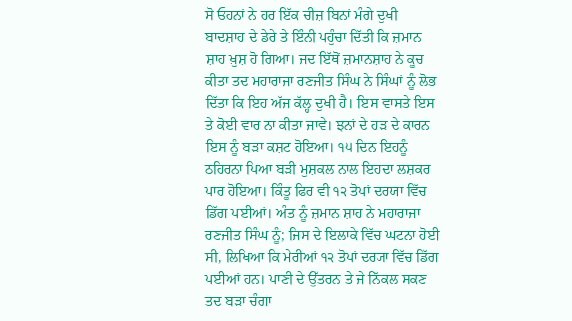ਸੋ ਓਹਨਾਂ ਨੇ ਹਰ ਇੱਕ ਚੀਜ਼ ਬਿਨਾਂ ਮੰਗੇ ਦੁਖੀ ਬਾਦਸ਼ਾਹ ਦੇ ਡੇਰੇ ਤੇ ਇੰਨੀ ਪਹੁੰਚਾ ਦਿੱਤੀ ਕਿ ਜ਼ਮਾਨ ਸ਼ਾਹ ਖ਼ੁਸ਼ ਹੋ ਗਿਆ। ਜਦ ਇੱਥੋਂ ਜ਼ਮਾਨਸ਼ਾਹ ਨੇ ਕੂਚ ਕੀਤਾ ਤਦ ਮਹਾਰਾਜਾ ਰਣਜੀਤ ਸਿੰਘ ਨੇ ਸਿੰਘਾਂ ਨੂੰ ਲੋਭ ਦਿੱਤਾ ਕਿ ਇਹ ਅੱਜ ਕੱਲ੍ਹ ਦੁਖੀ ਹੈ। ਇਸ ਵਾਸਤੇ ਇਸ ਤੇ ਕੋਈ ਵਾਰ ਨਾ ਕੀਤਾ ਜਾਵੇ। ਝਨਾਂ ਦੇ ਹੜ ਦੇ ਕਾਰਨ ਇਸ ਨੂੰ ਬੜਾ ਕਸ਼ਟ ਹੋਇਆ। ੧੫ ਦਿਨ ਇਹਨੂੰ ਠਹਿਰਨਾ ਪਿਆ ਬੜੀ ਮੁਸ਼ਕਲ ਨਾਲ ਇਹਦਾ ਲਸ਼ਕਰ ਪਾਰ ਹੋਇਆ। ਕਿੰਤੂ ਫਿਰ ਵੀ ੧੨ ਤੋਪਾਂ ਦਰਯਾ ਵਿੱਚ ਡਿੱਗ ਪਈਆਂ। ਅੰਤ ਨੂੰ ਜ਼ਮਾਨ ਸ਼ਾਹ ਨੇ ਮਹਾਰਾਜਾ ਰਣਜੀਤ ਸਿੰਘ ਨੂੰ; ਜਿਸ ਦੇ ਇਲਾਕੇ ਵਿੱਚ ਘਟਨਾ ਹੋਈ ਸੀ, ਲਿਖਿਆ ਕਿ ਮੇਰੀਆਂ ੧੨ ਤੋਪਾਂ ਦਰ੍ਯਾ ਵਿੱਚ ਡਿੱਗ ਪਈਆਂ ਹਨ। ਪਾਣੀ ਦੇ ਉੱਤਰਨ ਤੇ ਜੇ ਨਿੱਕਲ ਸਕਣ ਤਦ ਬੜਾ ਚੰਗਾ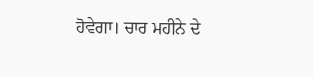ਹੋਵੇਗਾ। ਚਾਰ ਮਹੀਨੇ ਦੇ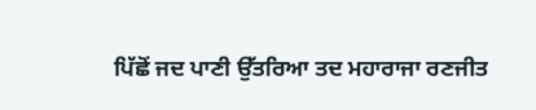ਪਿੱਛੋਂ ਜਦ ਪਾਣੀ ਉੱਤਰਿਆ ਤਦ ਮਹਾਰਾਜਾ ਰਣਜੀਤ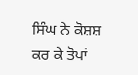ਸਿੰਘ ਨੇ ਕੋਸ਼ਸ਼ ਕਰ ਕੇ ਤੋਪਾਂ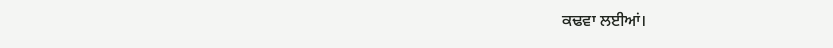ਕਢਵਾ ਲਈਆਂ।